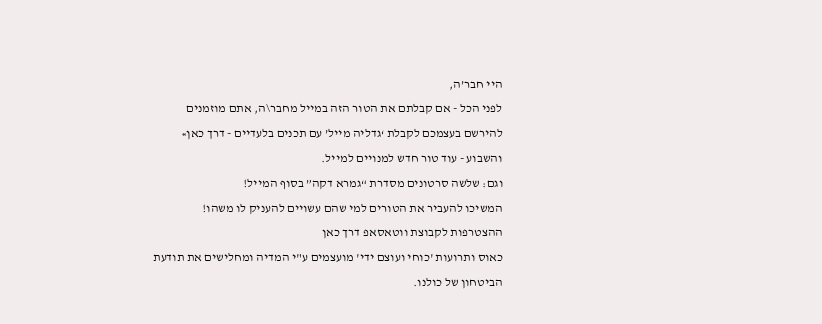היי חבר’ה,
לפני הכל - אם קבלתם את הטור הזה במייל מחבר\ה, אתם מוזמנים להירשם בעצמכם לקבלת ‘גדליה מייל’ עם תכנים בלעדיים - דרך כאן» והשבוע - עוד טור חדש למנויים למייל.
וגם: שלשה סרטונים מסדרת “גמרא דקה” בסוף המייל!
המשיכו להעביר את הטורים למי שהם עשויים להעניק לו משהו!
ההצטרפות לקבוצת ווטאסאפ דרך כאן
כאוס ותרועות 'כוחי ועוצם ידי' מועצמים ע"י המדיה ומחלישים את תודעת הביטחון של כולנו.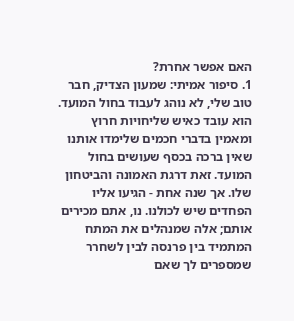האם אפשר אחרת?
1. סיפור אמיתי: שמעון הצדיק, חבר טוב שלי, לא נוהג לעבוד בחול המועד. הוא עובד כאיש שליחויות חרוץ ומאמין בדברי חכמים שלימדו אותנו שאין ברכה בכסף שעושים בחול המועד. זאת דרגת האמונה והביטחון שלו. אך שנה אחת - הגיעו אליו הפחדים שיש לכולנו. נו, אתם מכירים אותם; אלה שמנהלים את המתח המתמיד בין פרנסה לבין לשחרר שמספרים לך שאם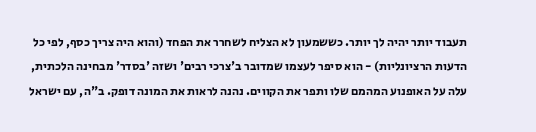תעבוד יותר יהיה לך יותר. כששמעון לא הצליח לשחרר את הפחד (והוא היה צריך כסף, לפי כל הדעות הרציונליות) - הוא סיפר לעצמו שמדובר ב'צרכי רבים' ושזה 'בסדר' מבחינה הלכתית, עלה על האופנוע המהמם שלו ותפר את הקווים. נהנה לראות את המונה דופק. ב"ה, עם ישראל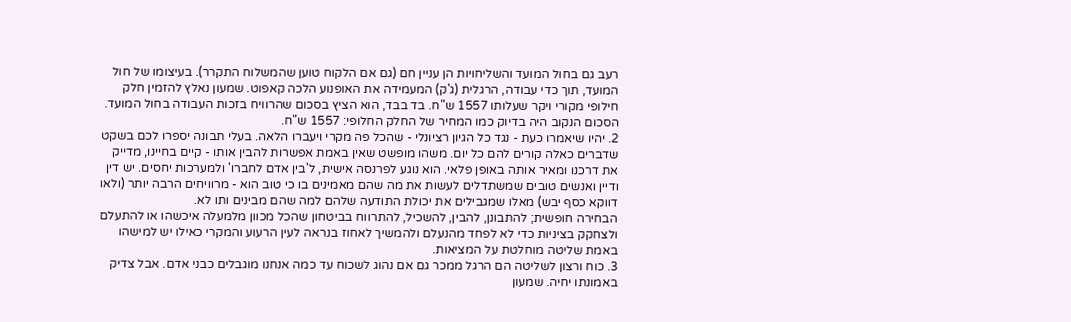רעב גם בחול המועד והשליחויות הן עניין חם (גם אם הלקוח טוען שהמשלוח התקרר). בעיצומו של חול המועד, תוך כדי עבודה, הרגלית (ג'ק) המעמידה את האופנוע הלכה קאפוט. שמעון נאלץ להזמין חלק חילופי מקורי ויקר שעלותו 1557 ש"ח. בד בבד, הוא הציץ בסכום שהרוויח בזכות העבודה בחול המועד. הסכום הנקוב היה בדיוק כמו המחיר של החלק החלופי: 1557 ש"ח.
2. יהיו שיאמרו כעת - נגד כל הגיון רציונלי - שהכל פה מקרי ויעברו הלאה. בעלי תבונה יספרו לכם בשקט שדברים כאלה קורים להם כל יום. משהו מופשט שאין באמת אפשרות להבין אותו - קיים בחיינו, מדייק את דרכנו ומאיר אותה באופן פלאי. הוא נוגע לפרנסה אישית, ל'בין אדם לחברו' ולמערכות יחסים. יש דין ודיין ואנשים טובים שמשתדלים לעשות את מה שהם מאמינים בו כי טוב הוא - מרוויחים הרבה יותר (ולאו דווקא כסף יבש) מאלו שמגבילים את יכולת התודעה שלהם למה שהם מבינים ותו לא.
הבחירה חופשית; להתבונן, להבין, להשכיל, להתרווח בביטחון שהכל מכוון מלמעלה איכשהו או להתעלם ולצחקק בציניות כדי לא לפחד מהנעלם ולהמשיך לאחוז בנראה לעין הרעוע והמקרי כאילו יש למישהו באמת שליטה מוחלטת על המציאות.
3. כוח ורצון לשליטה הם הרגל ממכר גם אם נהוג לשכוח עד כמה אנחנו מוגבלים כבני אדם. אבל צדיק באמונתו יחיה. שמעון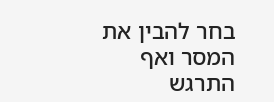בחר להבין את המסר ואף התרגש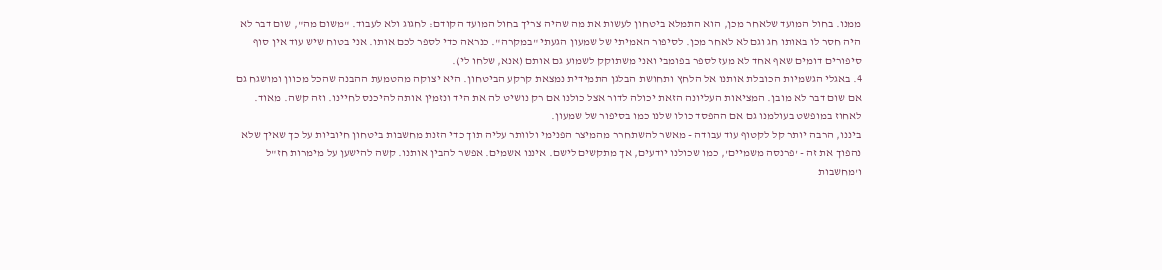ממנו. בחול המועד שלאחר מכן, הוא התמלא ביטחון לעשות את מה שהיה צריך בחול המועד הקודם: לחגוג ולא לעבוד. "משום מה", שום דבר לא היה חסר לו באותו חג וגם לא לאחר מכן. לסיפור האמיתי של שמעון הגעתי "במקרה". כנראה כדי לספר לכם אותו. אני בטוח שיש עוד אין סוף סיפורים דומים שאף אחד לא מעז לספר בפומבי ואני משתוקק לשמוע גם אותם (אנא, שלחו לי).
4. באגלי הגשמיות הכובלת אותנו אל הלחץ ותחושת הבלגן התמידית נמצאת קרקע הביטחון. היא יצוקה מהטמעת ההבנה שהכל מכוון ומושגח גם אם שום דבר לא מובן. המציאות העליונה הזאת יכולה לדור אצל כולנו אם רק נושיט לה את היד ונזמין אותה להיכנס לחיינו. וזה קשה. מאוד. לאחוז במופשט בעולמנו גם אם ההפסד כולו שלנו כמו בסיפור של שמעון.
ביננו, הרבה יותר קל לקטוף עוד עבודה - מאשר להשתחרר מהמיצר הפנימי ולוותר עליה תוך כדי הזנת מחשבות ביטחון חיוביות על כך שאיך שלא נהפוך את זה - 'פרנסה משמיים', כמו שכולנו יודעים, אך מתקשים לישם. איננו אשמים. אפשר להבין אותנו. קשה להישען על מימרות חז"ל ו'מחשבות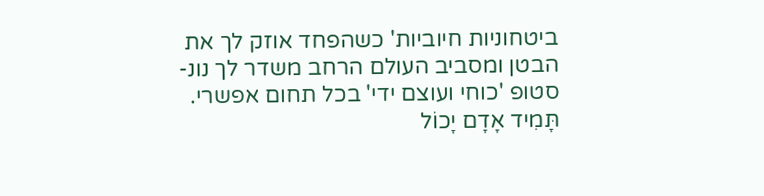ביטחוניות חיוביות' כשהפחד אוזק לך את הבטן ומסביב העולם הרחב משדר לך נונ-סטופ 'כוחי ועוצם ידי' בכל תחום אפשרי.
תָּמִיד אָדָם יָכוֹל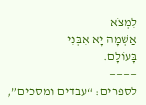לִמְצֹא
אַשְׁמָה יָא אִבְּנִי
בָּעוֹלָם.
————
לספרים: “עבדים ומסכים”,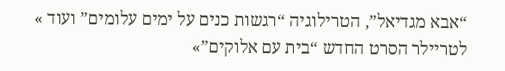“אבא מגדיאל”, הטרילוגיה “רגשות כנים על ימים עלומים” ועוד »
לטריילר הסרט החדש “בית עם אלוקים”»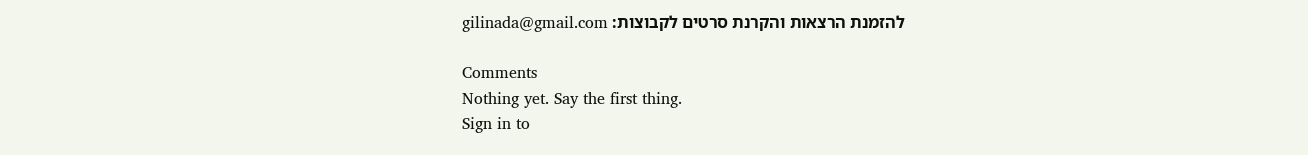להזמנת הרצאות והקרנת סרטים לקבוצות: gilinada@gmail.com

Comments
Nothing yet. Say the first thing.
Sign in to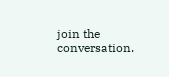join the conversation.